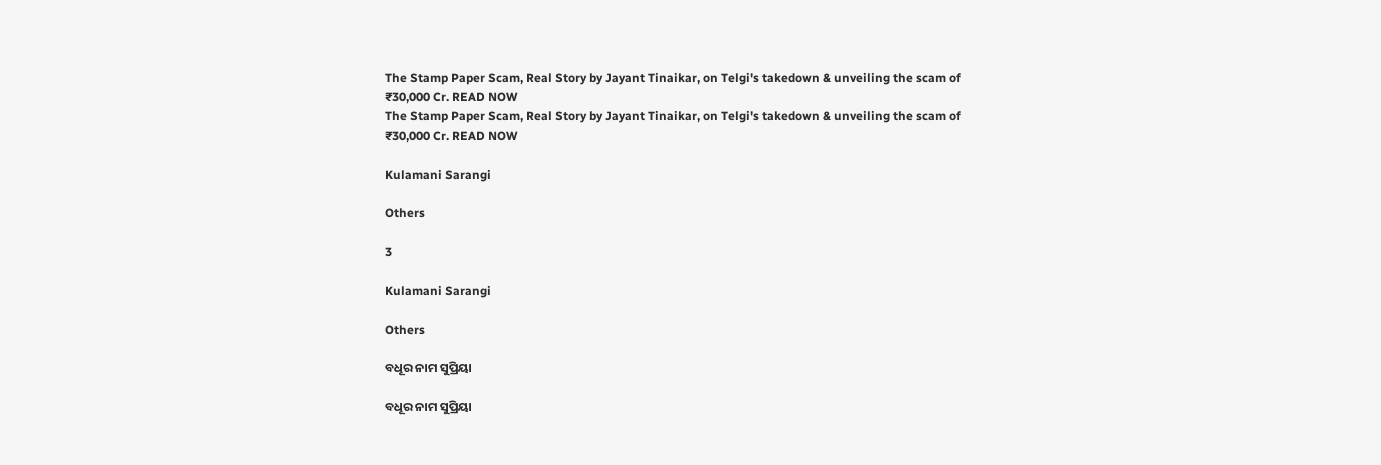The Stamp Paper Scam, Real Story by Jayant Tinaikar, on Telgi's takedown & unveiling the scam of ₹30,000 Cr. READ NOW
The Stamp Paper Scam, Real Story by Jayant Tinaikar, on Telgi's takedown & unveiling the scam of ₹30,000 Cr. READ NOW

Kulamani Sarangi

Others

3

Kulamani Sarangi

Others

ବଧୂର ନାମ ସୁପ୍ରିୟା

ବଧୂର ନାମ ସୁପ୍ରିୟା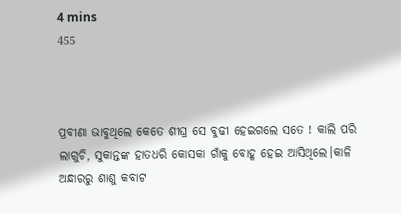4 mins
455



ପ୍ରବୀଣା ଭାବୁଥିଲେ କେତେ ଶୀଘ୍ର ସେ ବୁଢୀ ହେଇଗଲେ ସତେ ! କାଲି ପରି ଲାଗୁଚି, ସୁକାନ୍ତଙ୍କ ହାତଧରି କୋସକା ଗାଁକୁ ବୋହୂ ହେଇ ଆସିଥିଲେ।କାଳି ଅନ୍ଧାରରୁ ଶାଶୁ କବାଟ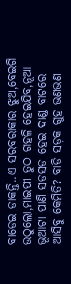ବାଡେଇ ଡାକନ୍ତି..ଏ ସରବରାକାର ଝୁଅ,ବେଇଗି ଉଠୁଲୋ,ମାଇପୀ ତୁଠ ଗହଳି ହେଇଯିବ,ନୂଆ ଭୂଆଟା ପାଣି ସଡସଡ ହେଇ ଦାଣ୍ଡ ବାଟରେ ଆସିବୁ କେମିତି? ବାଡି ସଡ଼କ ଗୁହ ଭଣଭଣ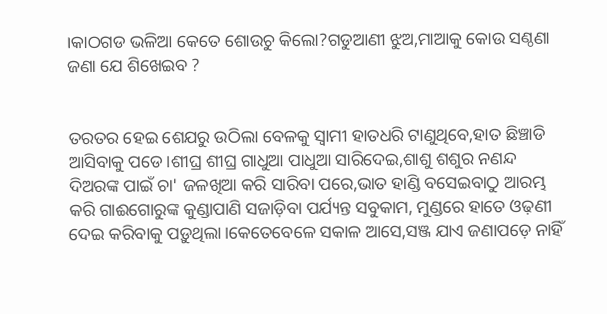।କାଠଗଡ ଭଳିଆ କେତେ ଶୋଉଚୁ କିଲୋ?ଗଡୁଆଣୀ ଝୁଅ,ମାଆକୁ କୋଉ ସଣ୍ଠଣା ଜଣା ଯେ ଶିଖେଇବ ?


ତରତର ହେଇ ଶେଯରୁ ଉଠିଲା ବେଳକୁ ସ୍ବାମୀ ହାତଧରି ଟାଣୁଥିବେ,ହାତ ଛିଞ୍ଚାଡି ଆସିବାକୁ ପଡେ।ଶୀଘ୍ର ଶୀଘ୍ର ଗାଧୁଆ ପାଧୁଆ ସାରିଦେଇ,ଶାଶୁ ଶଶୁର ନଣନ୍ଦ ଦିଅରଙ୍କ ପାଇଁ ଚା' ଜଳଖିଆ କରି ସାରିବା ପରେ,ଭାତ ହାଣ୍ଡି ବସେଇବାଠୁ ଆରମ୍ଭ କରି ଗାଈଗୋରୁଙ୍କ କୁଣ୍ଡାପାଣି ସଜାଡ଼ିବା ପର୍ଯ୍ୟନ୍ତ ସବୁକାମ, ମୁଣ୍ଡରେ ହାତେ ଓଢ଼ଣୀ ଦେଇ କରିବାକୁ ପଡ଼ୁଥିଲା।କେତେବେଳେ ସକାଳ ଆସେ,ସଞ୍ଜ ଯାଏ ଜଣାପଡ଼େ ନାହିଁ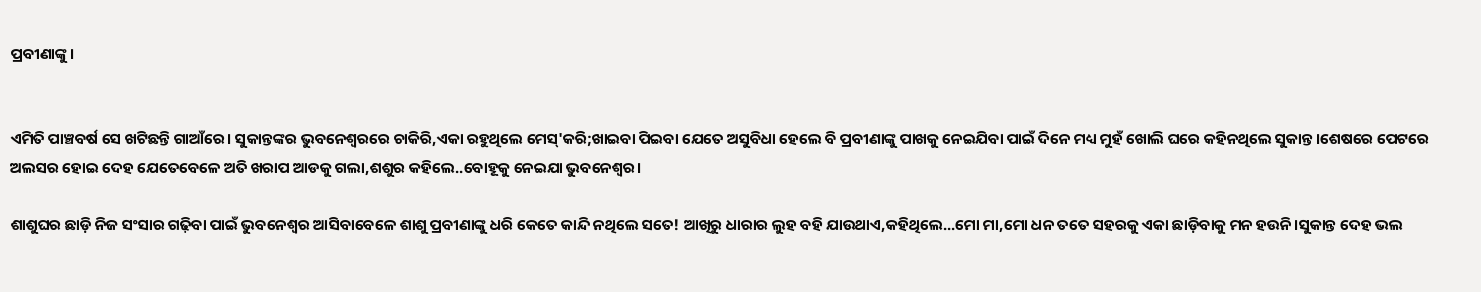ପ୍ରବୀଣାଙ୍କୁ।


ଏମିତି ପାଞ୍ଚବର୍ଷ ସେ ଖଟିଛନ୍ତି ଗାଆଁରେ। ସୁକାନ୍ତଙ୍କର ଭୁବନେଶ୍ୱରରେ ଚାକିରି,ଏକା ରହୁଥିଲେ ମେସ୍'କରି;ଖାଇବା ପିଇବା ଯେତେ ଅସୁବିଧା ହେଲେ ବି ପ୍ରବୀଣାଙ୍କୁ ପାଖକୁ ନେଇଯିବା ପାଇଁ ଦିନେ ମଧ୍ୟ ମୁହଁ ଖୋଲି ଘରେ କହିନଥିଲେ ସୁକାନ୍ତ।ଶେଷରେ ପେଟରେ ଅଲସର ହୋଇ ଦେହ ଯେତେବେଳେ ଅତି ଖରାପ ଆଡକୁ ଗଲା,ଶଶୁର କହିଲେ..ବୋହୂକୁ ନେଇଯା ଭୁବନେଶ୍ୱର।

ଶାଶୁଘର ଛାଡ଼ି ନିଜ ସଂସାର ଗଢ଼ିବା ପାଇଁ ଭୁବନେଶ୍ୱର ଆସିବାବେଳେ ଶାଶୁ ପ୍ରବୀଣାଙ୍କୁ ଧରି କେତେ କାନ୍ଦି ନଥିଲେ ସତେ! ଆଖିରୁ ଧାରାର ଲୁହ ବହି ଯାଉଥାଏ,କହିଥିଲେ...ମୋ ମା,ମୋ ଧନ ତତେ ସହରକୁ ଏକା ଛାଡ଼ିବାକୁ ମନ ହଉନି।ସୁକାନ୍ତ ଦେହ ଭଲ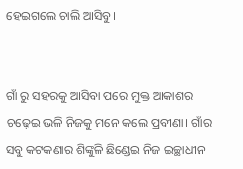ହେଇଗଲେ ଚାଲି ଆସିବୁ।


ଗାଁ ରୁ ସହରକୁ ଆସିବା ପରେ ମୁକ୍ତ ଆକାଶର ଚଢ଼େଇ ଭଳି ନିଜକୁ ମନେ କଲେ ପ୍ରବୀଣା। ଗାଁର ସବୁ କଟକଣାର ଶିଙ୍କୁଳି ଛିଣ୍ଡେଇ ନିଜ ଇଚ୍ଛାଧୀନ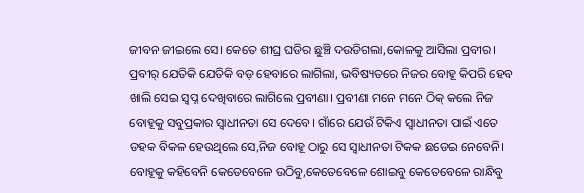ଜୀବନ ଜୀଇଲେ ସେ। କେତେ ଶୀଘ୍ର ଘଡିର ଛୁଞ୍ଚି ଦଉଡିଗଲା,କୋଳକୁ ଆସିଲା ପ୍ରବୀର। ପ୍ରବୀର୍ ଯେତିକି ଯେତିକି ବଡ଼ ହେବାରେ ଲାଗିଲା, ଭବିଷ୍ୟତରେ ନିଜର ବୋହୂ କିପରି ହେବ ଖାଲି ସେଇ ସ୍ବପ୍ନ ଦେଖିବାରେ ଲାଗିଲେ ପ୍ରବୀଣା। ପ୍ରବୀଣା ମନେ ମନେ ଠିକ୍ କଲେ ନିଜ ବୋହୂକୁ ସବୁପ୍ରକାର ସ୍ବାଧୀନତା ସେ ଦେବେ। ଗାଁରେ ଯେଉଁ ଟିକିଏ ସ୍ବାଧୀନତା ପାଇଁ ଏତେ ଡହକ ବିକଳ ହେଉଥିଲେ ସେ,ନିଜ ବୋହୂ ଠାରୁ ସେ ସ୍ବାଧୀନତା ଟିକକ ଛଡେଇ ନେବେନି। ବୋହୂକୁ କହିବେନି କେତେବେଳେ ଉଠିବୁ,କେତେବେଳେ ଶୋଇବୁ କେତେବେଳେ ରାନ୍ଧିବୁ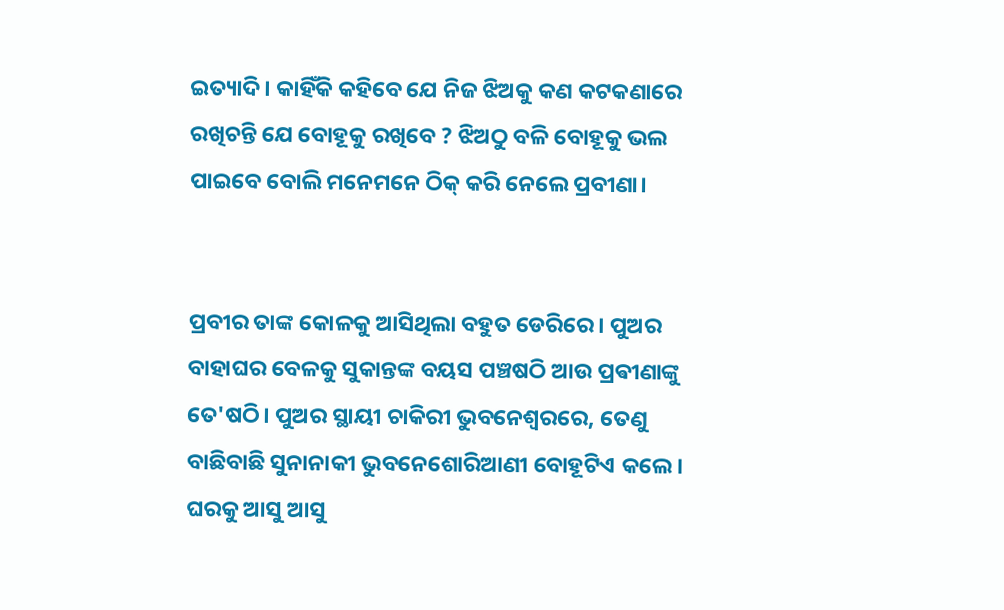ଇତ୍ୟାଦି। କାହିଁକି କହିବେ ଯେ ନିଜ ଝିଅକୁ କଣ କଟକଣାରେ ରଖିଚନ୍ତି ଯେ ବୋହୂକୁ ରଖିବେ ? ଝିଅଠୁ ବଳି ବୋହୂକୁ ଭଲ ପାଇବେ ବୋଲି ମନେମନେ ଠିକ୍ କରି ନେଲେ ପ୍ରବୀଣା।


ପ୍ରବୀର ତାଙ୍କ କୋଳକୁ ଆସିଥିଲା ବହୁତ ଡେରିରେ। ପୁଅର ବାହାଘର ବେଳକୁ ସୁକାନ୍ତଙ୍କ ବୟସ ପଞ୍ଚଷଠି ଆଉ ପ୍ରଵୀଣାଙ୍କୁ ତେ'ଷଠି। ପୁଅର ସ୍ଥାୟୀ ଚାକିରୀ ଭୁବନେଶ୍ଵରରେ, ତେଣୁ ବାଛିବାଛି ସୁନାନାକୀ ଭୁବନେଶୋରିଆଣୀ ବୋହୂଟିଏ କଲେ। ଘରକୁ ଆସୁ ଆସୁ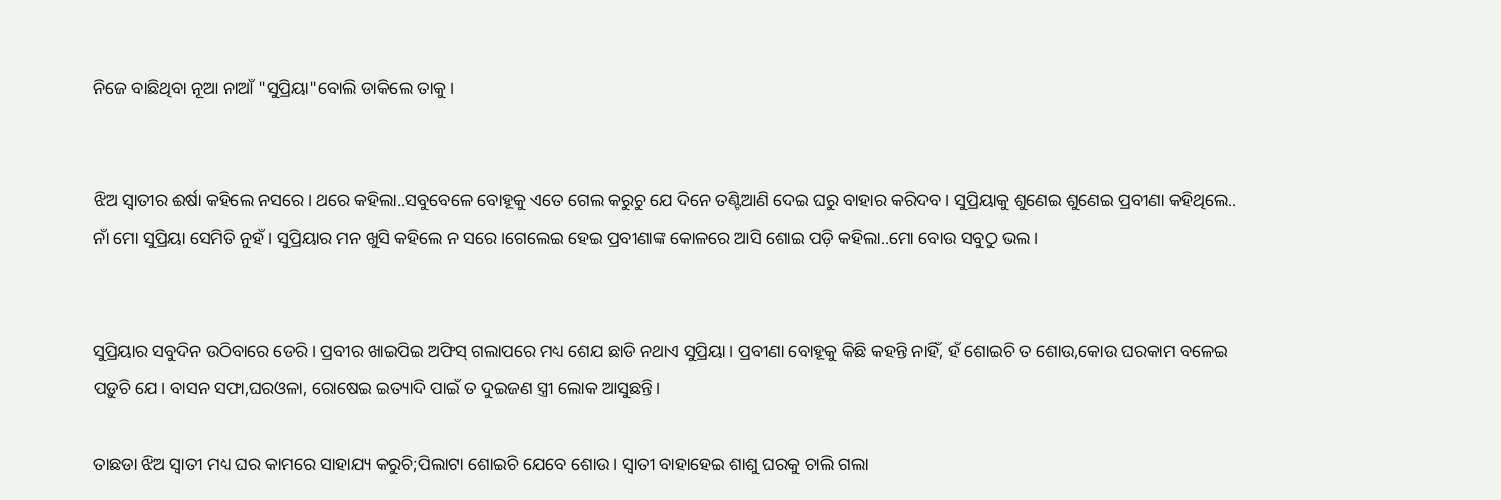ନିଜେ ବାଛିଥିବା ନୂଆ ନାଆଁ "ସୁପ୍ରିୟା"ବୋଲି ଡାକିଲେ ତାକୁ।


ଝିଅ ସ୍ବାତୀର ଈର୍ଷା କହିଲେ ନସରେ। ଥରେ କହିଲା..ସବୁବେଳେ ବୋହୂକୁ ଏତେ ଗେଲ କରୁଚୁ ଯେ ଦିନେ ତଣ୍ଟିଆଣି ଦେଇ ଘରୁ ବାହାର କରିଦବ। ସୁପ୍ରିୟାକୁ ଶୁଣେଇ ଶୁଣେଇ ପ୍ରବୀଣା କହିଥିଲେ.. ନାଁ ମୋ ସୁପ୍ରିୟା ସେମିତି ନୁହଁ। ସୁପ୍ରିୟାର ମନ ଖୁସି କହିଲେ ନ ସରେ।ଗେଲେଇ ହେଇ ପ୍ରବୀଣାଙ୍କ କୋଳରେ ଆସି ଶୋଇ ପଡ଼ି କହିଲା..ମୋ ବୋଉ ସବୁଠୁ ଭଲ।


ସୁପ୍ରିୟାର ସବୁଦିନ ଉଠିବାରେ ଡେରି। ପ୍ରବୀର ଖାଇପିଇ ଅଫିସ୍ ଗଲାପରେ ମଧ୍ୟ ଶେଯ ଛାଡି ନଥାଏ ସୁପ୍ରିୟା। ପ୍ରବୀଣା ବୋହୂକୁ କିଛି କହନ୍ତି ନାହିଁ, ହଁ ଶୋଇଚି ତ ଶୋଉ,କୋଉ ଘରକାମ ବଳେଇ ପଡ଼ୁଚି ଯେ। ବାସନ ସଫା,ଘରଓଳା, ରୋଷେଇ ଇତ୍ୟାଦି ପାଇଁ ତ ଦୁଇଜଣ ସ୍ତ୍ରୀ ଲୋକ ଆସୁଛନ୍ତି।

ତାଛଡା ଝିଅ ସ୍ବାତୀ ମଧ୍ୟ ଘର କାମରେ ସାହାଯ୍ୟ କରୁଚି;ପିଲାଟା ଶୋଇଚି ଯେବେ ଶୋଉ। ସ୍ବାତୀ ବାହାହେଇ ଶାଶୁ ଘରକୁ ଚାଲି ଗଲା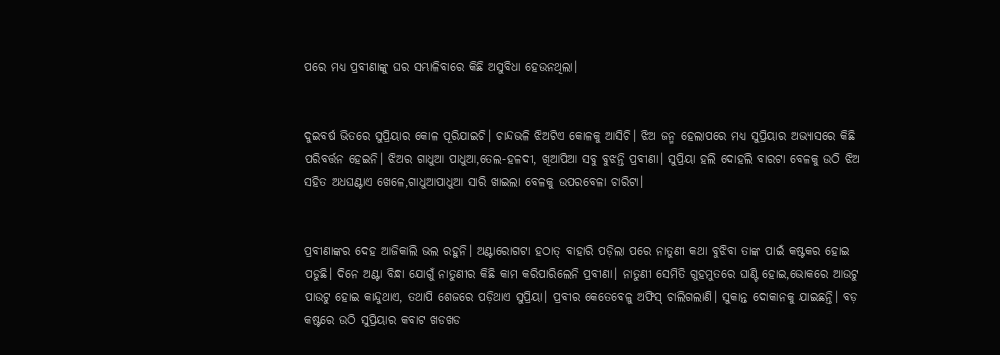ପରେ ମଧ୍ୟ ପ୍ରବୀଣାଙ୍କୁ ଘର ସମ୍ଭାଳିବାରେ କିଛି ଅସୁବିଧା ହେଉନଥିଲା।


ଦୁଇବର୍ଷ ଭିତରେ ସୁପ୍ରିୟାର କୋଳ ପୂରିଯାଇଚି। ଚାନ୍ଦଭଳି ଝିଅଟିଏ କୋଳକୁ ଆସିଚି। ଝିଅ ଜନ୍ମ ହେଲାପରେ ମଧ୍ୟ ସୁପ୍ରିୟାର ଅଭ୍ୟାସରେ କିଛି ପରିବର୍ତ୍ତନ ହେଇନି। ଝିଅର ଗାଧୁଆ ପାଧୁଆ,ତେଲ-ହଳଦୀ, ଖିଆପିଆ ସବୁ ବୁଝନ୍ତି ପ୍ରବୀଣା। ସୁପ୍ରିୟା ହଲି ଦୋହଲି ବାରଟା ବେଳକୁ ଉଠି ଝିଅ ସହିତ ଅଧଘଣ୍ଟାଏ ଖେଳେ,ଗାଧୁଆପାଧୁଆ ସାରି ଖାଇଲା ବେଳକୁ ଉପରବେଳା ଚାରିଟା।


ପ୍ରବୀଣାଙ୍କର ଦେହ ଆଜିକାଲି ଭଲ ରହୁନି। ଅଣ୍ଟାରୋଗଟା ହଠାତ୍ ବାହାରି ପଡ଼ିଲା ପରେ ନାତୁଣୀ କଥା ବୁଝିବା ତାଙ୍କ ପାଇଁ କଷ୍ଟକର ହୋଇ ପଡୁଛି। ଦିନେ ଅଣ୍ଟା ବିନ୍ଧା ଯୋଗୁଁ ନାତୁଣୀର କିଛି କାମ କରିପାରିଲେନି ପ୍ରବୀଣା। ନାତୁଣୀ ସେମିତି ଗୁହମୁତରେ ଘାଣ୍ଟି ହୋଇ,ଭୋକରେ ଆଉଟୁ ପାଉଟୁ ହୋଇ କାନ୍ଦୁଥାଏ, ତଥାପି ଶେଜରେ ପଡ଼ିଥାଏ ସୁପ୍ରିୟା। ପ୍ରବୀର କେତେବେଳୁ ଅଫିସ୍ ଚାଲିଗଲାଣି। ସୁକାନ୍ତ ଦୋକାନକୁ ଯାଇଛନ୍ତି। ବଡ଼ କଷ୍ଟରେ ଉଠି ସୁପ୍ରିୟାର କବାଟ ଖଡଖଡ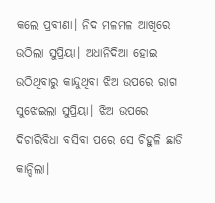କଲେ ପ୍ରବୀଣା। ନିଦ ମଳମଳ ଆଖିରେ ଉଠିଲା ସୁପ୍ରିୟା। ଅଧାନିଦିଆ ହୋଇ ଉଠିଥିବାରୁ କାନ୍ଦୁଥିବା ଝିଅ ଉପରେ ରାଗ ସୁଝେଇଲା ସୁପ୍ରିୟା। ଝିଅ ଉପରେ ଦିଚାରିବିଧା ବସିବା ପରେ ସେ ଚିହୁଳି ଛାଡି କାନ୍ଦିଲା।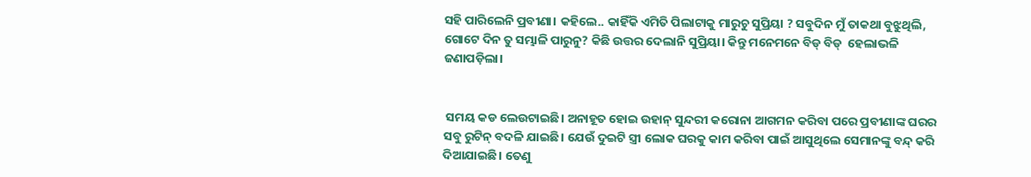ସହି ପାରିଲେନି ପ୍ରବୀଣା। କହିଲେ.. କାହିଁକି ଏମିତି ପିଲାଟାକୁ ମାରୁଚୁ ସୁପ୍ରିୟା ? ସବୁଦିନ ମୁଁ ତାକଥା ବୁଝୁଥିଲି, ଗୋଟେ ଦିନ ତୁ ସମ୍ଭାଳି ପାରୁନୁ? କିଛି ଉତ୍ତର ଦେଲାନି ସୁପ୍ରିୟା। କିନ୍ତୁ ମନେମନେ ବିଡ୍ ବିଡ୍  ହେଲାଭଳି ଜଣାପଡ଼ିଲା।


 ସମୟ କଡ ଲେଉଟାଇଛି। ଅନାହୂତ ହୋଇ ଉହାନ୍ ସୁନ୍ଦରୀ କରୋନା ଆଗମନ କରିବା ପରେ ପ୍ରବୀଣାଙ୍କ ଘରର ସବୁ ରୁଟିନ୍ ବଦଳି ଯାଇଛି। ଯେଉଁ ଦୁଇଟି ସ୍ତ୍ରୀ ଲୋକ ଘରକୁ କାମ କରିବା ପାଇଁ ଆସୁଥିଲେ ସେମାନଙ୍କୁ ବନ୍ଦ୍ କରି ଦିଆଯାଇଛି। ତେଣୁ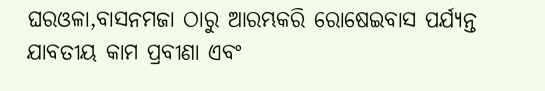ଘରଓଳା,ବାସନମଜା ଠାରୁ ଆରମ୍ଭକରି ରୋଷେଇବାସ ପର୍ଯ୍ୟନ୍ତ ଯାବତୀୟ କାମ ପ୍ରବୀଣା ଏବଂ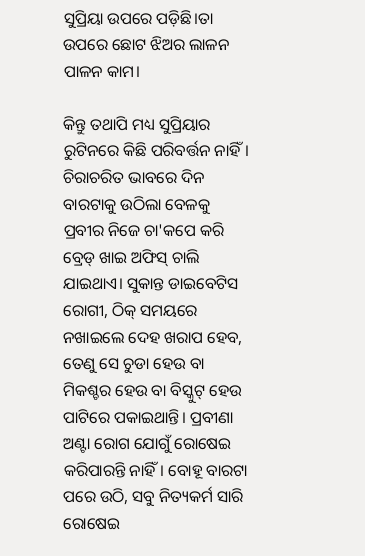ସୁପ୍ରିୟା ଉପରେ ପଡ଼ିଛି।ତା ଉପରେ ଛୋଟ ଝିଅର ଲାଳନ ପାଳନ କାମ।

କିନ୍ତୁ ତଥାପି ମଧ୍ୟ ସୁପ୍ରିୟାର ରୁଟିନରେ କିଛି ପରିବର୍ତ୍ତନ ନାହିଁ। ଚିରାଚରିତ ଭାବରେ ଦିନ ବାରଟାକୁ ଉଠିଲା ବେଳକୁ ପ୍ରବୀର ନିଜେ ଚା'କପେ କରି ବ୍ରେଡ୍ ଖାଇ ଅଫିସ୍ ଚାଲି ଯାଇଥାଏ। ସୁକାନ୍ତ ଡାଇବେଟିସ ରୋଗୀ, ଠିକ୍ ସମୟରେ ନଖାଇଲେ ଦେହ ଖରାପ ହେବ, ତେଣୁ ସେ ଚୁଡା ହେଉ ବା ମିକଶ୍ଚର ହେଉ ବା ବିସ୍କୁଟ୍ ହେଉ ପାଟିରେ ପକାଇଥାନ୍ତି। ପ୍ରବୀଣା ଅଣ୍ଟା ରୋଗ ଯୋଗୁଁ ରୋଷେଇ କରିପାରନ୍ତି ନାହିଁ। ବୋହୂ ବାରଟା ପରେ ଉଠି, ସବୁ ନିତ୍ୟକର୍ମ ସାରି ରୋଷେଇ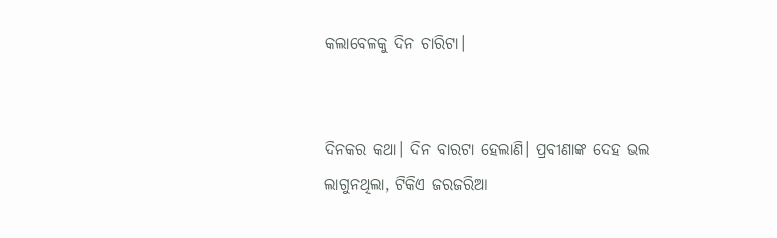କଲାବେଳକୁ ଦିନ ଚାରିଟା।


ଦିନକର କଥା। ଦିନ ବାରଟା ହେଲାଣି। ପ୍ରବୀଣାଙ୍କ ଦେହ ଭଲ ଲାଗୁନଥିଲା, ଟିକିଏ ଜରଜରିଆ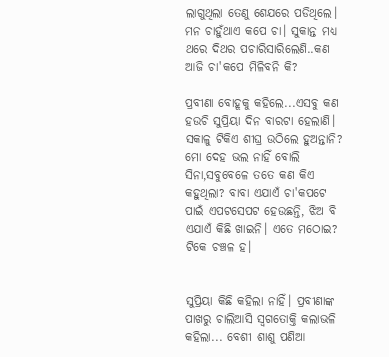ଲାଗୁଥିଲା ତେଣୁ ଶେଯରେ ପଡିଥିଲେ। ମନ ଚାହୁଁଥାଏ କପେ ଚା। ସୁକାନ୍ତ ମଧ୍ୟ ଥରେ ଦିଥର ପଚାରିସାରିଲେଣି..କଣ ଆଜି ଚା'କପେ ମିଳିବନି କି?

ପ୍ରବୀଣା ବୋହୂକୁ କହିଲେ...ଏସବୁ କଣ ହଉଚି ସୁପ୍ରିୟା ଦିନ ବାରଟା ହେଲାଣି। ସକାଳୁ ଟିକିଏ ଶୀଘ୍ର ଉଠିଲେ ହୁଅନ୍ତାନି? ମୋ ଦେହ ଭଲ ନାହିଁ ବୋଲି ସିନା,ସବୁବେଳେ ତତେ କଣ କିଏ କହୁଥିଲା? ବାବା ଏଯାଏଁ ଚା'କପଟେ ପାଇଁ ଏପଟସେପଟ ହେଉଛନ୍ତି, ଝିଅ ବି ଏଯାଏଁ କିଛି ଖାଇନି। ଏତେ ମଠୋଇ? ଟିକେ ଚଞ୍ଚଳ ହ।


ସୁପ୍ରିୟା କିଛି କହିଲା ନାହିଁ। ପ୍ରବୀଣାଙ୍କ ପାଖରୁ ଚାଲିଆସି ସ୍ବଗତୋକ୍ତି କଲାଭଳି କହିଲା... ବେଶୀ ଶାଶୁ ପଣିଆ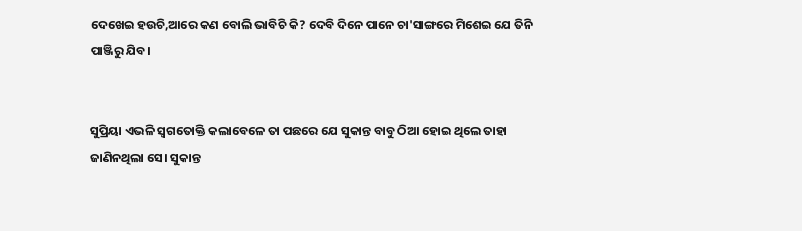ଦେଖେଇ ହଉଚି,ଆରେ କଣ ବୋଲି ଭାବିଚି କି? ଦେବି ଦିନେ ପାନେ ଚା'ସାଙ୍ଗରେ ମିଶେଇ ଯେ ତିନି ପାଞ୍ଜିରୁ ଯିବ।


ସୁପ୍ରିୟା ଏଭଳି ସ୍ବଗତୋକ୍ତି କଲାବେଳେ ତା ପଛରେ ଯେ ସୁକାନ୍ତ ବାବୁ ଠିଆ ହୋଇ ଥିଲେ ତାହା ଜାଣିନଥିଲା ସେ। ସୁକାନ୍ତ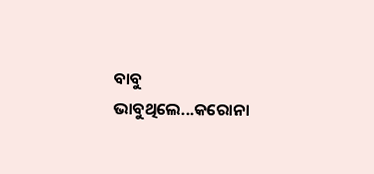ବାବୁ ଭାବୁଥିଲେ...କରୋନା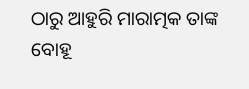ଠାରୁ ଆହୁରି ମାରାତ୍ମକ ତାଙ୍କ ବୋହୂ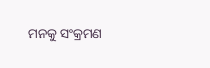ମନକୁ ସଂକ୍ରମଣ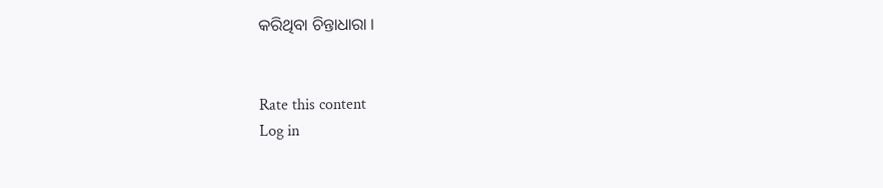କରିଥିବା ଚିନ୍ତାଧାରା ।


Rate this content
Log in